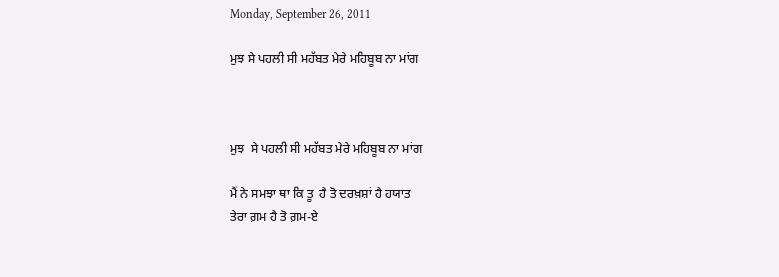Monday, September 26, 2011

ਮੁਝ ਸੇ ਪਹਲੀ ਸੀ ਮਹੱਬਤ ਮੇਰੇ ਮਹਿਬੂਬ ਨਾ ਮਾਂਗ



ਮੁਝ  ਸੇ ਪਹਲੀ ਸੀ ਮਹੱਬਤ ਮੇਰੇ ਮਹਿਬੂਬ ਨਾ ਮਾਂਗ

ਮੈਂ ਨੇ ਸਮਝਾ ਥਾ ਕਿ ਤੂ  ਹੈ ਤੋ ਦਰਖ਼ਸ਼ਾਂ ਹੈ ਹਯਾਤ
ਤੇਰਾ ਗ਼ਮ ਹੈ ਤੋ ਗ਼ਮ-ਏ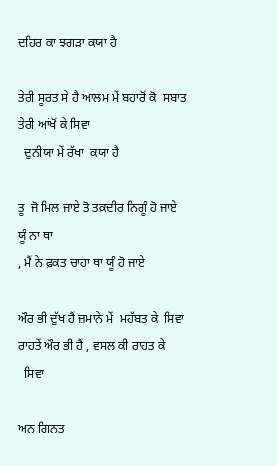ਦਹਿਰ ਕਾ ਝਗੜਾ ਕਯਾ ਹੈ

ਤੇਰੀ ਸੂਰਤ ਸੇ ਹੈ ਆਲਮ ਮੇਂ ਬਹਾਰੋਂ ਕੋ  ਸਬਾਤ
ਤੇਰੀ ਆਂਖੋਂ ਕੇ ਸਿਵਾ
  ਦੁਨੀਯਾ ਮੇਂ ਰੱਖਾ  ਕਯਾ ਹੈ

ਤੂ  ਜੋ ਮਿਲ ਜਾਏ ਤੋ ਤਕ਼ਦੀਰ ਨਿਗੂੰ ਹੋ ਜਾਏ
ਯੂੰ ਨਾ ਥਾ
, ਮੈਂ ਨੇ ਫ਼ਕਤ ਚਾਹਾ ਥਾ ਯੂੰ ਹੋ ਜਾਏ

ਔਰ ਭੀ ਦੁੱਖ ਹੈਂ ਜ਼ਮਾਨੇ ਮੇਂ  ਮਹੱਬਤ ਕੇ  ਸਿਵਾ
ਰਾਹਤੇਂ ਔਰ ਭੀ ਹੈਂ , ਵਸਲ ਕੀ ਰਾਹਤ ਕੇ
  ਸਿਵਾ

ਅਨ ਗਿਨਤ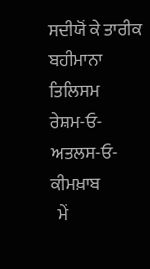ਸਦੀਯੋਂ ਕੇ ਤਾਰੀਕ ਬਹੀਮਾਨਾ ਤਿਲਿਸਮ
ਰੇਸ਼ਮ-ਓ-ਅਤਲਸ-ਓ-ਕੀਮਖ਼ਾਬ
  ਮੇਂ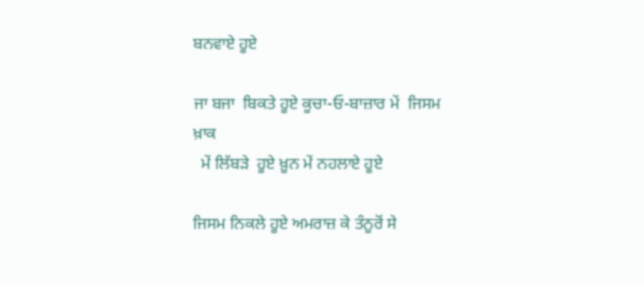ਬਨਵਾਏ ਹੂਏ

ਜਾ ਬਜਾ  ਬਿਕਤੇ ਹੂਏ ਕੂਚਾ-ਓ-ਬਾਜ਼ਾਰ ਮੇਂ  ਜਿਸਮ
ਖ਼ਾਕ
  ਮੇਂ ਲਿੱਬੜੇ  ਹੂਏ ਖ਼ੂਨ ਮੇਂ ਨਹਲਾਏ ਹੂਏ

ਜਿਸਮ ਨਿਕਲੇ ਹੂਏ ਅਮਰਾਜ਼ ਕੇ ਤੰਨੂਰੋਂ ਸੇ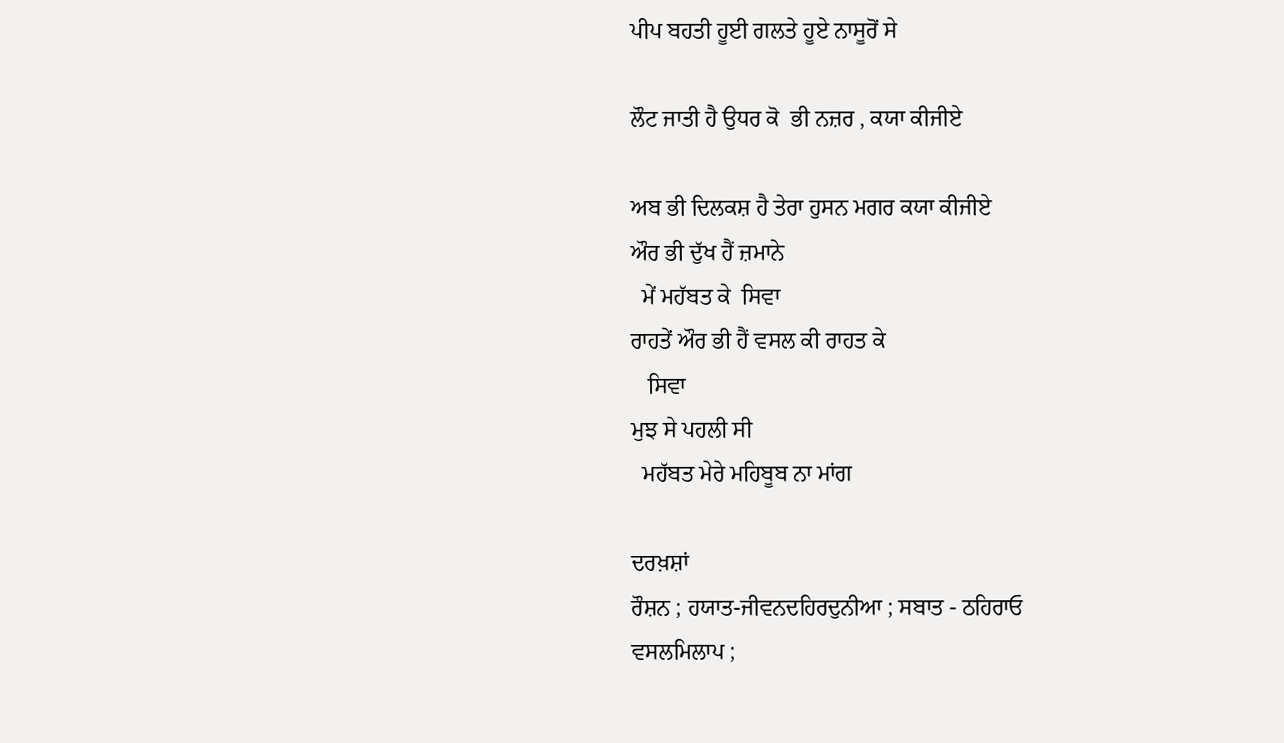ਪੀਪ ਬਹਤੀ ਹੂਈ ਗਲਤੇ ਹੂਏ ਨਾਸੂਰੋਂ ਸੇ

ਲੌਟ ਜਾਤੀ ਹੈ ਉਧਰ ਕੋ  ਭੀ ਨਜ਼ਰ , ਕਯਾ ਕੀਜੀਏ

ਅਬ ਭੀ ਦਿਲਕਸ਼ ਹੈ ਤੇਰਾ ਹੁਸਨ ਮਗਰ ਕਯਾ ਕੀਜੀਏ
ਔਰ ਭੀ ਦੁੱਖ ਹੈਂ ਜ਼ਮਾਨੇ
  ਮੇਂ ਮਹੱਬਤ ਕੇ  ਸਿਵਾ
ਰਾਹਤੇਂ ਔਰ ਭੀ ਹੈਂ ਵਸਲ ਕੀ ਰਾਹਤ ਕੇ
   ਸਿਵਾ
ਮੁਝ ਸੇ ਪਹਲੀ ਸੀ
  ਮਹੱਬਤ ਮੇਰੇ ਮਹਿਬੂਬ ਨਾ ਮਾਂਗ

ਦਰਖ਼ਸ਼ਾਂ
ਰੌਸ਼ਨ ; ਹਯਾਤ-ਜੀਵਨਦਹਿਰਦੁਨੀਆ ; ਸਬਾਤ - ਠਹਿਰਾਓ
ਵਸਲਮਿਲਾਪ ;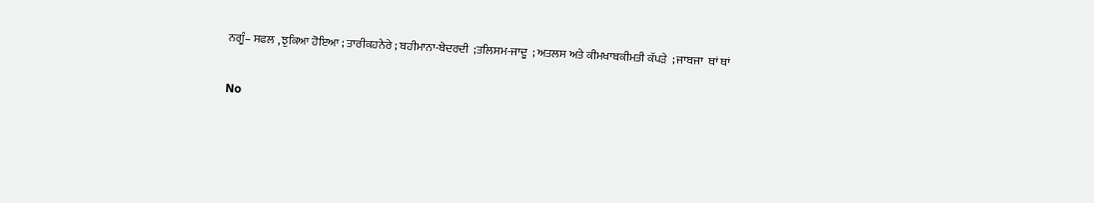ਨਗੂੰ– ਸਫਲ , ਝੁਕਿਆ ਹੋਇਆ ; ਤਾਰੀਕਹਨੇਰੇ ; ਬਹੀਮਾਨਾ-ਬੇਦਰਦੀ  ;ਤਲਿਸਮ-ਜਾਦੂ  ; ਅਤਲਸ ਅਤੇ ਕੀਮਖਾਬਕੀਮਤੀ ਕੱਪੜੇ  ; ਜਾਬਜਾ  ਥਾਂ ਥਾਂ

No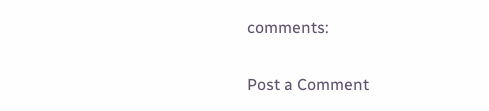comments:

Post a Comment